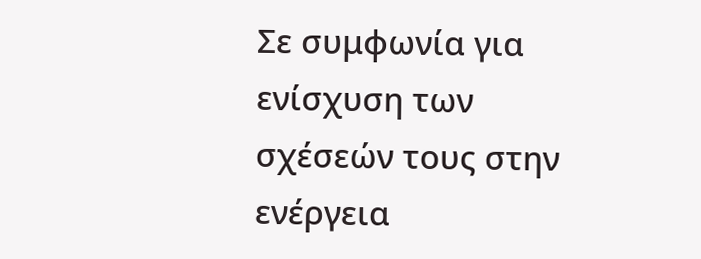Σε συμφωνία για ενίσχυση των σχέσεών τους στην ενέργεια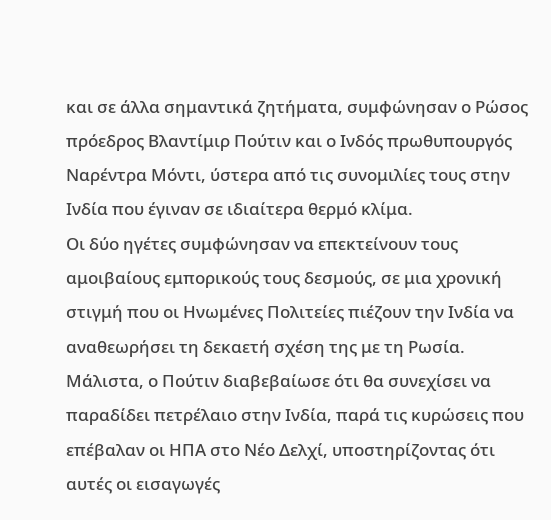και σε άλλα σημαντικά ζητήματα, συμφώνησαν ο Ρώσος πρόεδρος Βλαντίμιρ Πούτιν και ο Ινδός πρωθυπουργός Ναρέντρα Μόντι, ύστερα από τις συνομιλίες τους στην Ινδία που έγιναν σε ιδιαίτερα θερμό κλίμα.
Οι δύο ηγέτες συμφώνησαν να επεκτείνουν τους αμοιβαίους εμπορικούς τους δεσμούς, σε μια χρονική στιγμή που οι Ηνωμένες Πολιτείες πιέζουν την Ινδία να αναθεωρήσει τη δεκαετή σχέση της με τη Ρωσία. Μάλιστα, ο Πούτιν διαβεβαίωσε ότι θα συνεχίσει να παραδίδει πετρέλαιο στην Ινδία, παρά τις κυρώσεις που επέβαλαν οι ΗΠΑ στο Νέο Δελχί, υποστηρίζοντας ότι αυτές οι εισαγωγές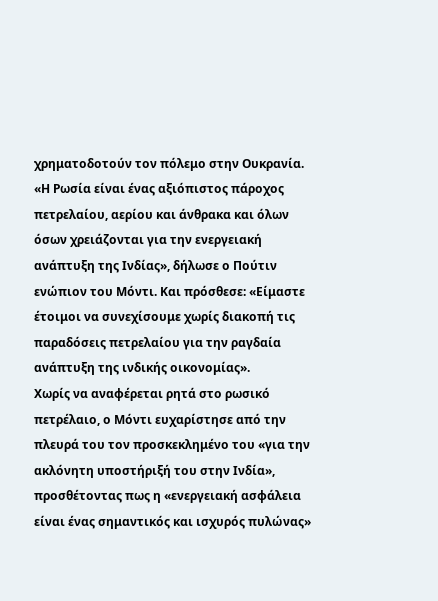χρηματοδοτούν τον πόλεμο στην Ουκρανία.
«Η Ρωσία είναι ένας αξιόπιστος πάροχος πετρελαίου, αερίου και άνθρακα και όλων όσων χρειάζονται για την ενεργειακή ανάπτυξη της Ινδίας», δήλωσε ο Πούτιν ενώπιον του Μόντι. Και πρόσθεσε: «Είμαστε έτοιμοι να συνεχίσουμε χωρίς διακοπή τις παραδόσεις πετρελαίου για την ραγδαία ανάπτυξη της ινδικής οικονομίας».
Χωρίς να αναφέρεται ρητά στο ρωσικό πετρέλαιο, ο Μόντι ευχαρίστησε από την πλευρά του τον προσκεκλημένο του «για την ακλόνητη υποστήριξή του στην Ινδία», προσθέτοντας πως η «ενεργειακή ασφάλεια είναι ένας σημαντικός και ισχυρός πυλώνας»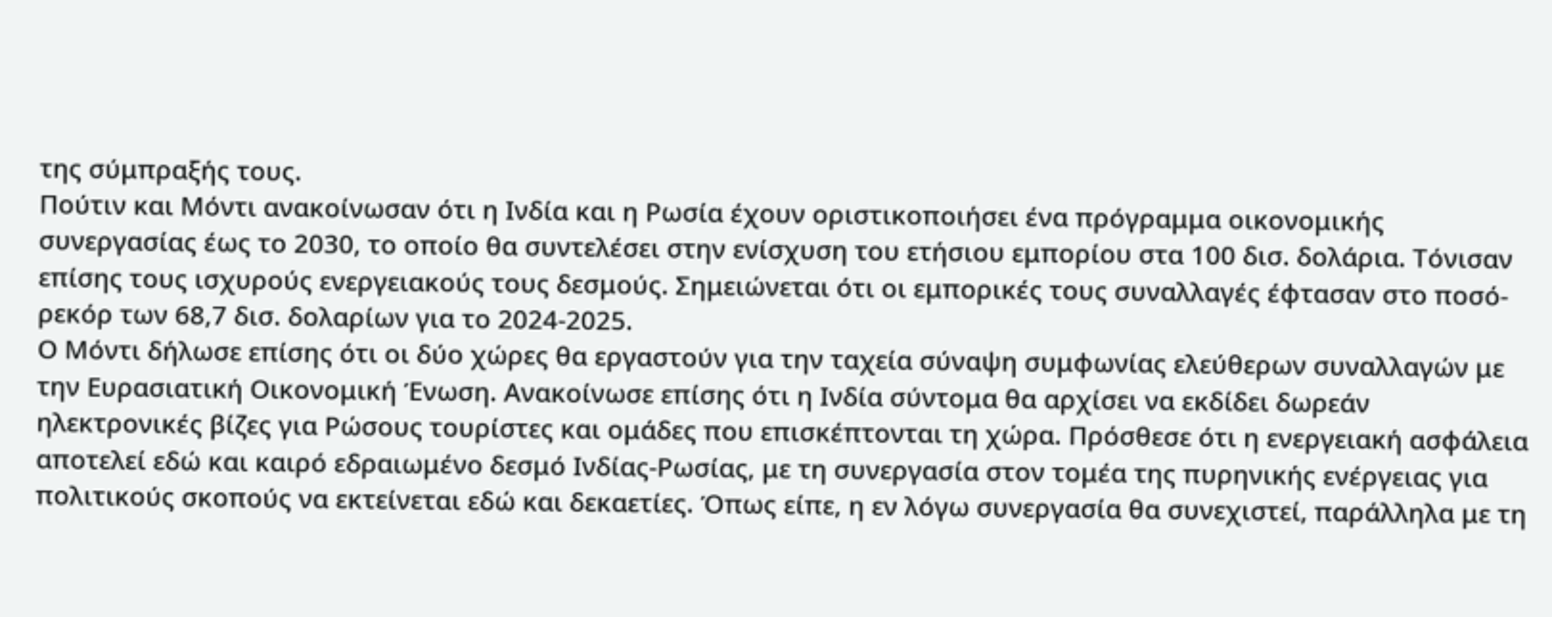της σύμπραξής τους.
Πούτιν και Μόντι ανακοίνωσαν ότι η Ινδία και η Ρωσία έχουν οριστικοποιήσει ένα πρόγραμμα οικονομικής συνεργασίας έως το 2030, το οποίο θα συντελέσει στην ενίσχυση του ετήσιου εμπορίου στα 100 δισ. δολάρια. Τόνισαν επίσης τους ισχυρούς ενεργειακούς τους δεσμούς. Σημειώνεται ότι οι εμπορικές τους συναλλαγές έφτασαν στο ποσό-ρεκόρ των 68,7 δισ. δολαρίων για το 2024-2025.
Ο Μόντι δήλωσε επίσης ότι οι δύο χώρες θα εργαστούν για την ταχεία σύναψη συμφωνίας ελεύθερων συναλλαγών με την Ευρασιατική Οικονομική Ένωση. Ανακοίνωσε επίσης ότι η Ινδία σύντομα θα αρχίσει να εκδίδει δωρεάν ηλεκτρονικές βίζες για Ρώσους τουρίστες και ομάδες που επισκέπτονται τη χώρα. Πρόσθεσε ότι η ενεργειακή ασφάλεια αποτελεί εδώ και καιρό εδραιωμένο δεσμό Ινδίας-Ρωσίας, με τη συνεργασία στον τομέα της πυρηνικής ενέργειας για πολιτικούς σκοπούς να εκτείνεται εδώ και δεκαετίες. Όπως είπε, η εν λόγω συνεργασία θα συνεχιστεί, παράλληλα με τη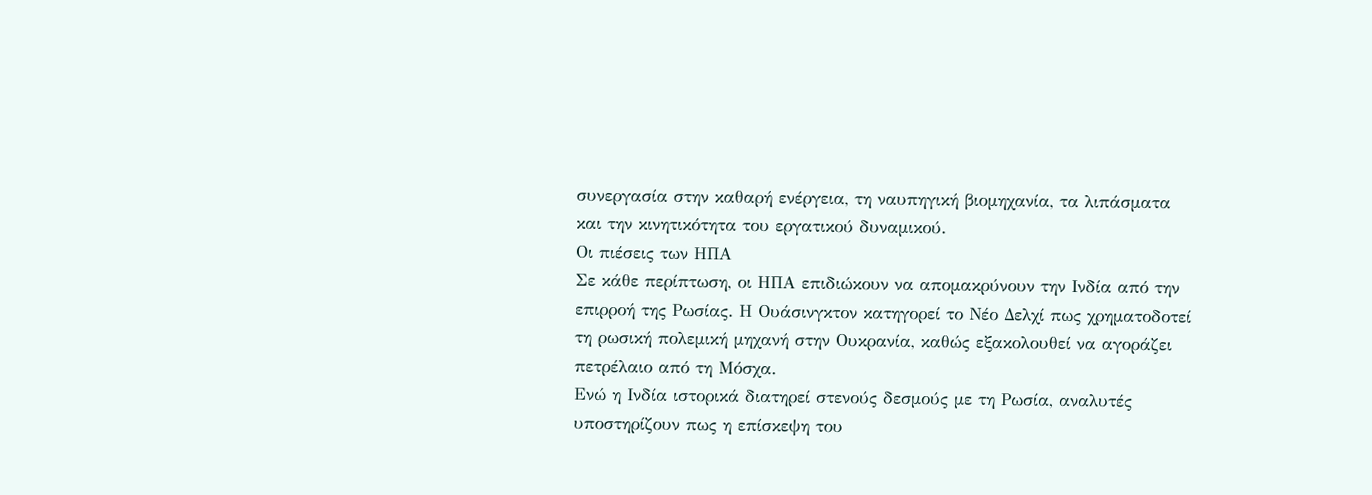συνεργασία στην καθαρή ενέργεια, τη ναυπηγική βιομηχανία, τα λιπάσματα και την κινητικότητα του εργατικού δυναμικού.
Οι πιέσεις των ΗΠΑ
Σε κάθε περίπτωση, οι ΗΠΑ επιδιώκουν να απομακρύνουν την Ινδία από την επιρροή της Ρωσίας. Η Ουάσινγκτον κατηγορεί το Νέο Δελχί πως χρηματοδοτεί τη ρωσική πολεμική μηχανή στην Ουκρανία, καθώς εξακολουθεί να αγοράζει πετρέλαιο από τη Μόσχα.
Ενώ η Ινδία ιστορικά διατηρεί στενούς δεσμούς με τη Ρωσία, αναλυτές υποστηρίζουν πως η επίσκεψη του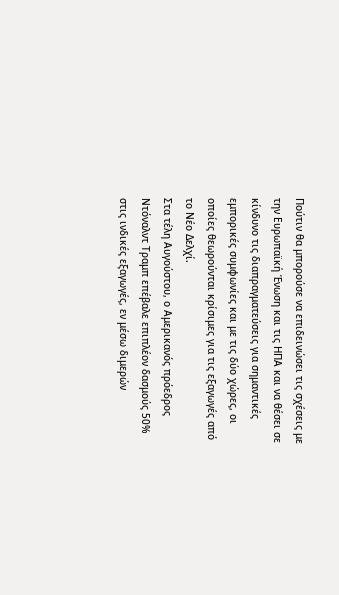Πούτιν θα μπορούσε να επιδεινώσει τις σχέσεις με την Ευρωπαϊκή Ένωση και τις ΗΠΑ και να θέσει σε κίνδυνο τις διαπραγματεύσεις για σημαντικές εμπορικές συμφωνίες και με τις δύο χώρες, οι οποίες θεωρούνται κρίσιμες για τις εξαγωγές από το Νέο Δελχί.
Στα τέλη Αυγούστου, ο Αμερικανός πρόεδρος Ντόναλντ Τραμπ επέβαλε επιπλέον δασμούς 50% στις ινδικές εξαγωγές, εν μέσω διμερών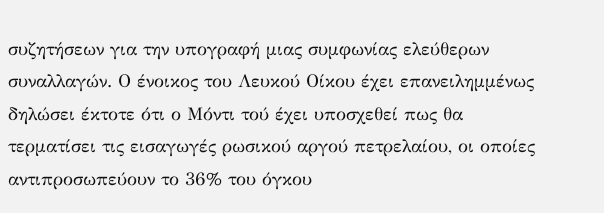συζητήσεων για την υπογραφή μιας συμφωνίας ελεύθερων συναλλαγών. Ο ένοικος του Λευκού Οίκου έχει επανειλημμένως δηλώσει έκτοτε ότι ο Μόντι τού έχει υποσχεθεί πως θα τερματίσει τις εισαγωγές ρωσικού αργού πετρελαίου, οι οποίες αντιπροσωπεύουν το 36% του όγκου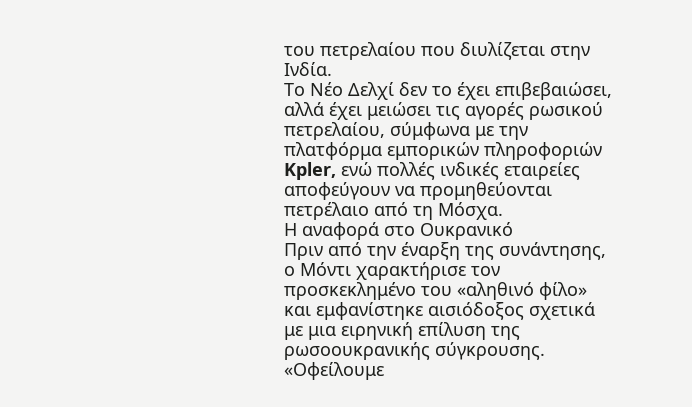του πετρελαίου που διυλίζεται στην Ινδία.
Το Νέο Δελχί δεν το έχει επιβεβαιώσει, αλλά έχει μειώσει τις αγορές ρωσικού πετρελαίου, σύμφωνα με την πλατφόρμα εμπορικών πληροφοριών Kpler, ενώ πολλές ινδικές εταιρείες αποφεύγουν να προμηθεύονται πετρέλαιο από τη Μόσχα.
Η αναφορά στο Ουκρανικό
Πριν από την έναρξη της συνάντησης, ο Μόντι χαρακτήρισε τον προσκεκλημένο του «αληθινό φίλο» και εμφανίστηκε αισιόδοξος σχετικά με μια ειρηνική επίλυση της ρωσοουκρανικής σύγκρουσης. «Οφείλουμε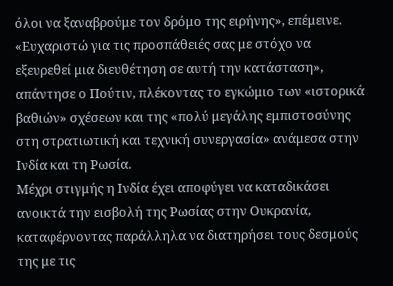όλοι να ξαναβρούμε τον δρόμο της ειρήνης», επέμεινε.
«Ευχαριστώ για τις προσπάθειές σας με στόχο να εξευρεθεί μια διευθέτηση σε αυτή την κατάσταση», απάντησε ο Πούτιν, πλέκοντας το εγκώμιο των «ιστορικά βαθιών» σχέσεων και της «πολύ μεγάλης εμπιστοσύνης στη στρατιωτική και τεχνική συνεργασία» ανάμεσα στην Ινδία και τη Ρωσία.
Μέχρι στιγμής η Ινδία έχει αποφύγει να καταδικάσει ανοικτά την εισβολή της Ρωσίας στην Ουκρανία, καταφέρνοντας παράλληλα να διατηρήσει τους δεσμούς της με τις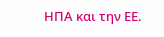ΗΠΑ και την ΕΕ.